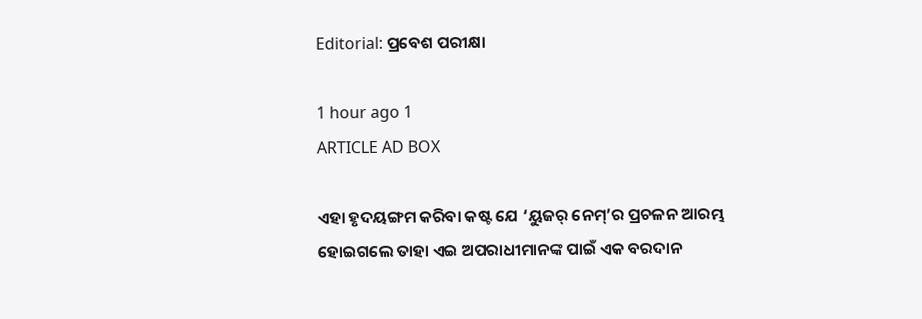Editorial: ପ୍ରବେଶ ପରୀକ୍ଷା

1 hour ago 1
ARTICLE AD BOX

ଏହା ହୃଦୟଙ୍ଗମ କରିବା କଷ୍ଟ ଯେ ‘ୟୁଜର୍ ନେମ୍’ର ପ୍ରଚଳନ ଆରମ୍ଭ ହୋଇଗଲେ ତାହା ଏଇ ଅପରାଧୀମାନଙ୍କ ପାଇଁ ଏକ ବରଦାନ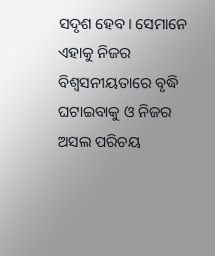ସଦୃଶ ହେବ। ସେମାନେ ଏହାକୁ ନିଜର ବିଶ୍ବସନୀୟତାରେ ବୃଦ୍ଧି ଘଟାଇବାକୁ ଓ ନିଜର ଅସଲ ପରିଚୟ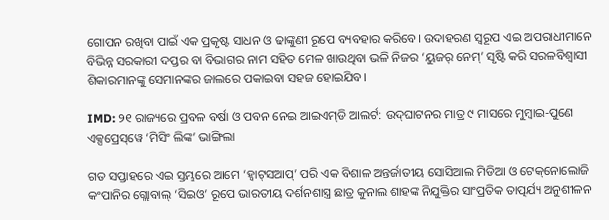ଗୋପନ ରଖିବା ପାଇଁ ଏକ ପ୍ରକୃଷ୍ଟ ସାଧନ ଓ ଢାଙ୍କୁଣୀ ରୂପେ ବ୍ୟବହାର କରିବେ। ଉଦାହରଣ ସ୍ବରୂପ ଏଇ ଅପରାଧୀମାନେ ବିଭିନ୍ନ ସରକାରୀ ଦପ୍ତର ବା ବିଭାଗର ନାମ ସହିତ ମେଳ ଖାଉଥିବା ଭଳି ନିଜର ‘ୟୁଜର୍ ନେମ୍’ ସୃଷ୍ଟି କରି ସରଳବିଶ୍ବାସୀ ଶିକାରମାନଙ୍କୁ ସେମାନଙ୍କର ଜାଲରେ ପକାଇବା ସହଜ ହୋଇଯିବ।

IMD: ୨୧ ରାଜ୍ୟରେ ପ୍ରବଳ ବର୍ଷା ଓ ପବନ ନେଇ ଆଇଏମ୍‌ଡି ଆଲର୍ଟ: ଉଦ୍‌ଘାଟନର ମାତ୍ର ୯ ମାସରେ ମୁମ୍ବାଇ-ପୁଣେ ଏକ୍ସପ୍ରେସ୍‌ୱେ ‘ମିସିଂ ଲିଙ୍କ’ ଭାଙ୍ଗିଲା

ଗତ ସପ୍ତାହରେ ଏଇ ସ୍ତମ୍ଭରେ ଆମେ ‘ହ୍ବାଟ୍‌ସଆପ୍’ ପରି ଏକ ବିଶାଳ ଅନ୍ତର୍ଜାତୀୟ ସୋସିଆଲ ମିଡିଆ ଓ ଟେକ୍‌ନୋଲୋଜି କଂପାନିର ଗ୍ଲୋବାଲ୍ ‘ସିଇଓ’ ରୂପେ ଭାରତୀୟ ଦର୍ଶନଶାସ୍ତ୍ର ଛାତ୍ର କୁନାଲ ଶାହଙ୍କ ନିଯୁକ୍ତିର ସାଂପ୍ରତିକ ତାତ୍ପର୍ଯ୍ୟ ଅନୁଶୀଳନ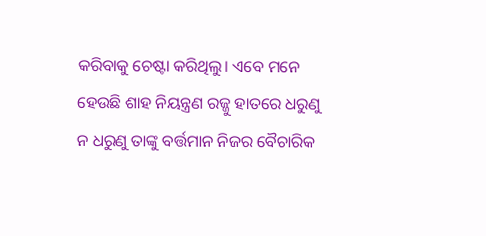କରିବାକୁ ଚେଷ୍ଟା କରିଥିଲୁ। ଏବେ ମନେ ହେଉଛି ଶାହ ନିୟନ୍ତ୍ରଣ ରଜ୍ଜୁ ହାତରେ ଧରୁଣୁ ନ ଧରୁଣୁ ତାଙ୍କୁ ବର୍ତ୍ତମାନ ନିଜର ବୈଚାରିକ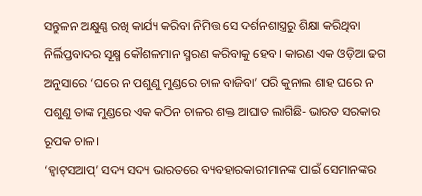ସନ୍ତୁଳନ ଅକ୍ଷୁଣ୍ଣ ରଖି କାର୍ଯ୍ୟ କରିବା ନିମିତ୍ତ ସେ ଦର୍ଶନଶାସ୍ତ୍ରରୁ ଶିକ୍ଷା କରିଥିବା ନିର୍ଲିପ୍ତବାଦର ସୂକ୍ଷ୍ମ କୌଶଳମାନ ସ୍ମରଣ କରିବାକୁ ହେବ। କାରଣ ଏକ ଓଡ଼ିଆ ଢଗ ଅନୁସାରେ ‘ଘରେ ନ ପଶୁଣୁ ମୁଣ୍ଡରେ ଚାଳ ବାଜିବା’ ପରି କୁନାଲ ଶାହ ଘରେ ନ ପଶୁଣୁ ତାଙ୍କ ମୁଣ୍ଡରେ ଏକ କଠିନ ଚାଳର ଶକ୍ତ ଆଘାତ ଲାଗିଛି- ଭାରତ ସରକାର ରୂପକ ଚାଳ।
‘ହ୍ବାଟ୍‌ସଆପ୍’ ସଦ୍ୟ ସଦ୍ୟ ଭାରତରେ ବ୍ୟବହାରକାରୀମାନଙ୍କ ପାଇଁ ସେମାନଙ୍କର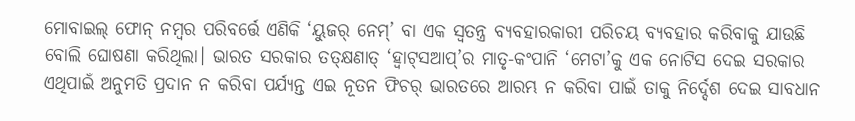ମୋବାଇଲ୍ ଫୋନ୍ ନମ୍ବର ପରିବର୍ତ୍ତେ ଏଣିକି ‘ୟୁଜର୍‌ ନେମ୍’ ବା ଏକ ସ୍ବତନ୍ତ୍ର ବ୍ୟବହାରକାରୀ ପରିଚୟ ବ୍ୟବହାର କରିବାକୁ ଯାଉଛି ବୋଲି ଘୋଷଣା କରିଥିଲା। ଭାରତ ସରକାର ତତ୍‌କ୍ଷଣାତ୍ ‘ହ୍ବାଟ୍‌ସଆପ୍’ର ମାତୃ-କଂପାନି ‘ମେଟା’କୁ ଏକ ନୋଟିସ ଦେଇ ସରକାର ଏଥିପାଇଁ ଅନୁମତି ପ୍ରଦାନ ନ କରିବା ପର୍ଯ୍ୟନ୍ତ ଏଇ ନୂତନ ଫିଚର୍ ଭାରତରେ ଆରମ୍ଭ ନ କରିବା ପାଇଁ ତାକୁ ନିର୍ଦ୍ଦେଶ ଦେଇ ସାବଧାନ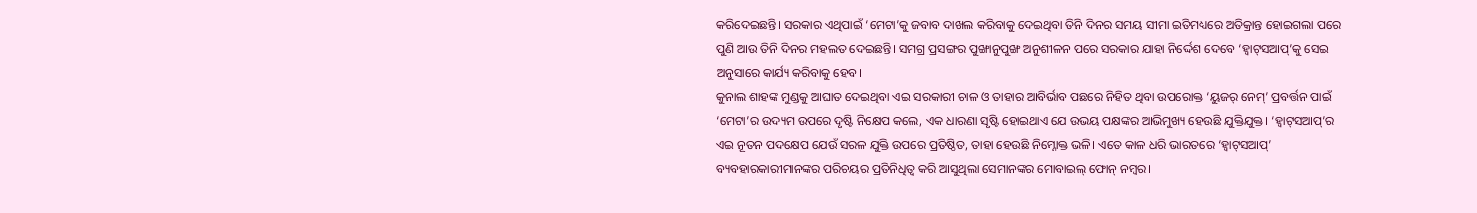କରିଦେଇଛନ୍ତି। ସରକାର ଏଥିପାଇଁ ‘ମେଟା’କୁ ଜବାବ ଦାଖଲ କରିବାକୁ ଦେଇଥିବା ତିନି ଦିନର ସମୟ ସୀମା ଇତିମଧ୍ୟରେ ଅତିକ୍ରାନ୍ତ ହୋଇଗଲା ପରେ ପୁଣି ଆଉ ତିନି ଦିନର ମହଲତ ଦେଇଛନ୍ତି। ସମଗ୍ର ପ୍ରସଙ୍ଗର ପୁଙ୍ଖାନୁପୁଙ୍ଖ ଅନୁଶୀଳନ ପରେ ସରକାର ଯାହା ନିର୍ଦ୍ଦେଶ ଦେବେ ‘ହ୍ବାଟ୍‌ସଆପ୍’କୁ ସେଇ ଅନୁସାରେ କାର୍ଯ୍ୟ କରିବାକୁ ହେବ।
କୁନାଲ ଶାହଙ୍କ ମୁଣ୍ଡକୁ ଆଘାତ ଦେଇଥିବା ଏଇ ସରକାରୀ ଚାଳ ଓ ତାହାର ଆବିର୍ଭାବ ପଛରେ ନିହିତ ଥିବା ଉପରୋକ୍ତ ‘ୟୁଜର୍ ନେମ୍’ ପ୍ରବର୍ତ୍ତନ ପାଇଁ ‘ମେଟା’ର ଉଦ୍ୟମ ଉପରେ ଦୃଷ୍ଟି ନିକ୍ଷେପ କଲେ, ଏକ ଧାରଣା ସୃଷ୍ଟି ହୋଇଥାଏ ଯେ ଉଭୟ ପକ୍ଷଙ୍କର ଆଭିମୁଖ୍ୟ ହେଉଛି ଯୁକ୍ତିଯୁକ୍ତ। ‘ହ୍ବାଟ୍‌ସଆପ୍’ର ଏଇ ନୂତନ ପଦକ୍ଷେପ ଯେଉଁ ସରଳ ଯୁକ୍ତି ଉପରେ ପ୍ରତିଷ୍ଠିତ, ତାହା ହେଉଛି ନିମ୍ନୋକ୍ତ ଭଳି। ଏତେ କାଳ ଧରି ଭାରତରେ ‘ହ୍ବାଟ୍‌ସଆପ୍’ ବ୍ୟବହାରକାରୀମାନଙ୍କର ପରିଚୟର ପ୍ରତିନିଧିତ୍ବ କରି ଆସୁଥିଲା ସେମାନଙ୍କର ମୋବାଇଲ୍ ଫୋନ୍ ନମ୍ବର।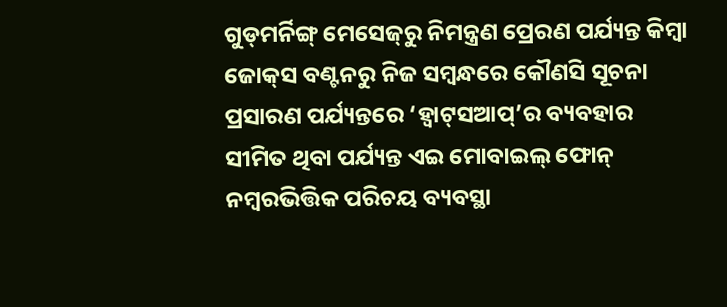ଗୁଡ୍‌ମର୍ନିଙ୍ଗ୍ ମେସେଜ୍‌ରୁ ନିମନ୍ତ୍ରଣ ପ୍ରେରଣ ପର୍ଯ୍ୟନ୍ତ କିମ୍ବା ଜୋକ୍‌ସ ବଣ୍ଟନରୁ ନିଜ ସମ୍ବନ୍ଧରେ କୌଣସି ସୂଚନା ପ୍ରସାରଣ ପର୍ଯ୍ୟନ୍ତରେ ‘ହ୍ବାଟ୍‌ସଆପ୍’ର ବ୍ୟବହାର ସୀମିତ ଥିବା ପର୍ଯ୍ୟନ୍ତ ଏଇ ମୋବାଇଲ୍ ଫୋନ୍ ନମ୍ବରଭିତ୍ତିକ ପରିଚୟ ବ୍ୟବସ୍ଥା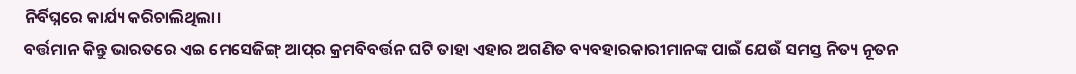ନିର୍ବିଘ୍ନରେ କାର୍ଯ୍ୟ କରିଚାଲିଥିଲା।
ବର୍ତ୍ତମାନ କିନ୍ତୁ ଭାରତରେ ଏଇ ମେସେଜିଙ୍ଗ୍ ଆପ୍‌ର କ୍ରମବିବର୍ତ୍ତନ ଘଟି ତାହା ଏହାର ଅଗଣିତ ବ୍ୟବହାରକାରୀମାନଙ୍କ ପାଇଁ ଯେଉଁ ସମସ୍ତ ନିତ୍ୟ ନୂତନ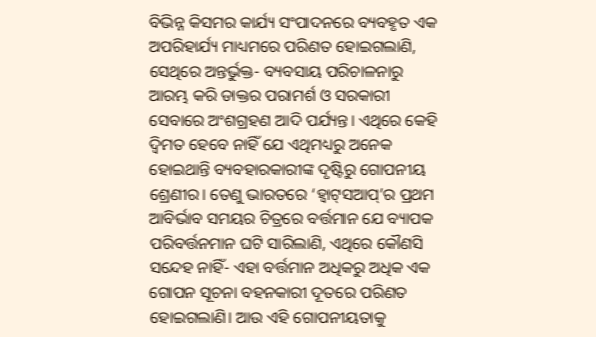ବିଭିନ୍ନ କିସମର କାର୍ଯ୍ୟ ସଂପାଦନରେ ବ୍ୟବହୃତ ଏକ ଅପରିହାର୍ଯ୍ୟ ମାଧ୍ୟମରେ ପରିଣତ ହୋଇଗଲାଣି, ସେଥିରେ ଅନ୍ତର୍ଭୁକ୍ତ- ବ୍ୟବସାୟ ପରିଚାଳନାରୁ ଆରମ୍ଭ କରି ଡାକ୍ତର ପରାମର୍ଶ ଓ ସରକାରୀ ସେବାରେ ଅଂଶଗ୍ରହଣ ଆଦି ପର୍ଯ୍ୟନ୍ତ। ଏଥିରେ କେହି ଦ୍ବିମତ ହେବେ ନାହିଁ ଯେ ଏଥିମଧ୍ୟରୁ ଅନେକ ହୋଇଥାନ୍ତି ବ୍ୟବହାରକାରୀଙ୍କ ଦୃଷ୍ଟିରୁ ଗୋପନୀୟ ଶ୍ରେଣୀର। ତେଣୁ ଭାରତରେ ‘ହ୍ବାଟ୍‌ସଆପ୍’ର ପ୍ରଥମ ଆବିର୍ଭାବ ସମୟର ଚିତ୍ରରେ ବର୍ତ୍ତମାନ ଯେ ବ୍ୟାପକ ପରିବର୍ତ୍ତନମାନ ଘଟି ସାରିଲାଣି, ଏଥିରେ କୌଣସି ସନ୍ଦେହ ନାହିଁ- ଏହା ବର୍ତ୍ତମାନ ଅଧିକରୁ ଅଧିକ ଏକ ଗୋପନ ସୂଚନା ବହନକାରୀ ଦୂତରେ ପରିଣତ ହୋଇଗଲାଣି। ଆଉ ଏହି ଗୋପନୀୟତାକୁ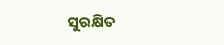ସୁରକ୍ଷିତ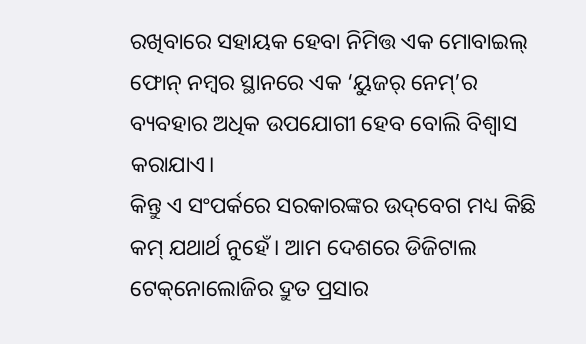ରଖିବାରେ ସହାୟକ ହେବା ନିମିତ୍ତ ଏକ ମୋବାଇଲ୍ ଫୋନ୍ ନମ୍ବର ସ୍ଥାନରେ ଏକ ‘ୟୁଜର୍ ନେମ୍’ର ବ୍ୟବହାର ଅଧିକ ଉପଯୋଗୀ ହେବ ବୋଲି ବିଶ୍ବାସ କରାଯାଏ।
କିନ୍ତୁ ଏ ସଂପର୍କରେ ସରକାରଙ୍କର ଉଦ୍‌ବେଗ ମଧ୍ୟ କିଛି କମ୍ ଯଥାର୍ଥ ନୁହେଁ। ଆମ ଦେଶରେ ଡିଜିଟାଲ ଟେକ୍‌ନୋଲୋଜିର ଦ୍ରୁତ ପ୍ରସାର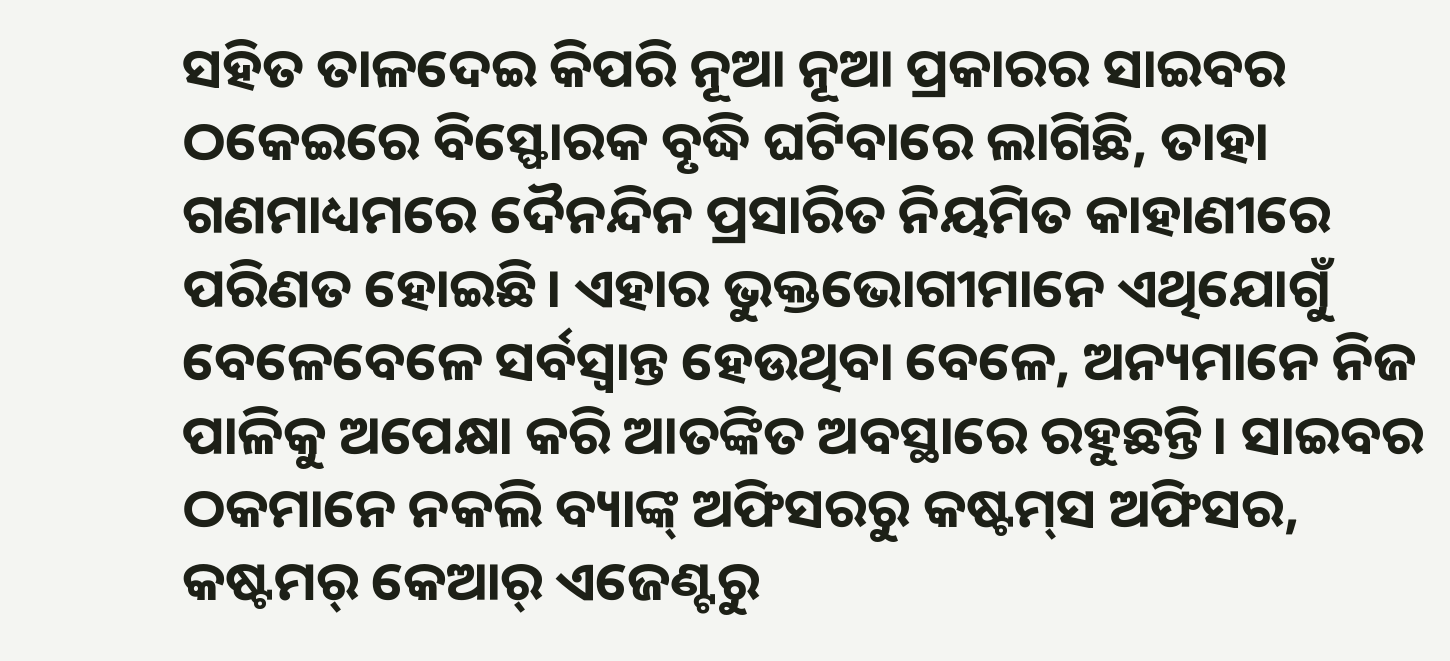ସହିତ ତାଳଦେଇ କିପରି ନୂଆ ନୂଆ ପ୍ରକାରର ସାଇବର ଠକେଇରେ ବିସ୍ଫୋରକ ବୃଦ୍ଧି ଘଟିବାରେ ଲାଗିଛି, ତାହା ଗଣମାଧ୍ୟମରେ ଦୈନନ୍ଦିନ ପ୍ରସାରିତ ନିୟମିତ କାହାଣୀରେ ପରିଣତ ହୋଇଛି। ଏହାର ଭୁକ୍ତଭୋଗୀମାନେ ଏଥିଯୋଗୁଁ ବେଳେବେଳେ ସର୍ବସ୍ବାନ୍ତ ହେଉଥିବା ବେଳେ, ଅନ୍ୟମାନେ ନିଜ ପାଳିକୁ ଅପେକ୍ଷା କରି ଆତଙ୍କିତ ଅବସ୍ଥାରେ ରହୁଛନ୍ତି। ସାଇବର ଠକମାନେ ନକଲି ବ୍ୟାଙ୍କ୍ ଅଫିସରରୁ କଷ୍ଟମ୍‌ସ ଅଫିସର, କଷ୍ଟମର୍ କେଆର୍ ଏଜେଣ୍ଟରୁ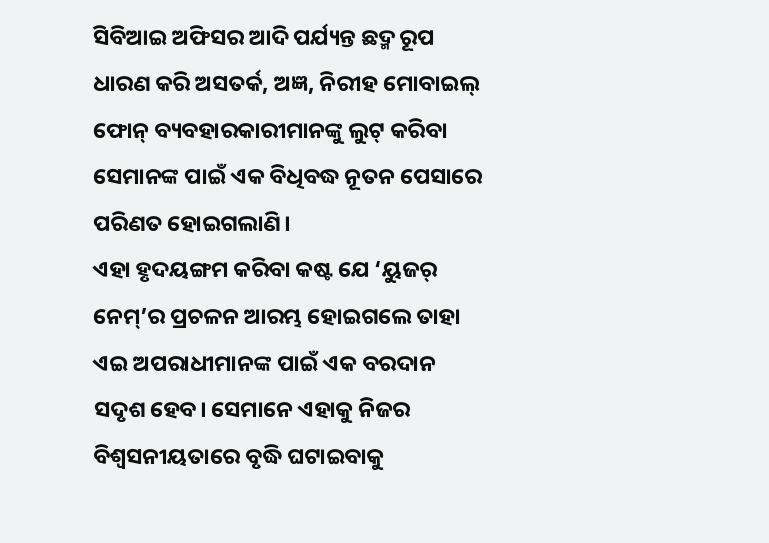ସିବିଆଇ ଅଫିସର ଆଦି ପର୍ଯ୍ୟନ୍ତ ଛଦ୍ମ ରୂପ ଧାରଣ କରି ଅସତର୍କ, ଅଜ୍ଞ, ନିରୀହ ମୋବାଇଲ୍ ଫୋନ୍ ବ୍ୟବହାରକାରୀମାନଙ୍କୁ ଲୁଟ୍ କରିବା ସେମାନଙ୍କ ପାଇଁ ଏକ ବିଧିବଦ୍ଧ ନୂତନ ପେସାରେ ପରିଣତ ହୋଇଗଲାଣି।
ଏହା ହୃଦୟଙ୍ଗମ କରିବା କଷ୍ଟ ଯେ ‘ୟୁଜର୍ ନେମ୍’ର ପ୍ରଚଳନ ଆରମ୍ଭ ହୋଇଗଲେ ତାହା ଏଇ ଅପରାଧୀମାନଙ୍କ ପାଇଁ ଏକ ବରଦାନ ସଦୃଶ ହେବ। ସେମାନେ ଏହାକୁ ନିଜର ବିଶ୍ବସନୀୟତାରେ ବୃଦ୍ଧି ଘଟାଇବାକୁ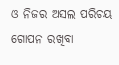ଓ ନିଜର ଅସଲ ପରିଚୟ ଗୋପନ ରଖିବା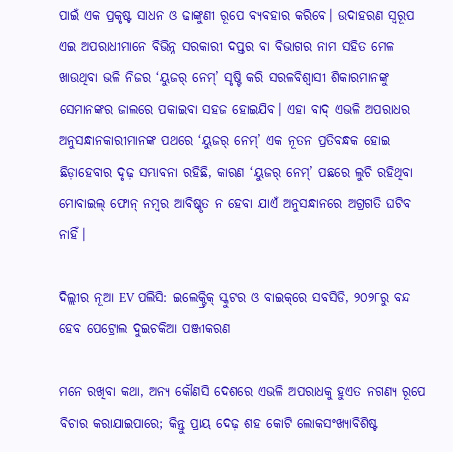ପାଇଁ ଏକ ପ୍ରକୃଷ୍ଟ ସାଧନ ଓ ଢାଙ୍କୁଣୀ ରୂପେ ବ୍ୟବହାର କରିବେ। ଉଦାହରଣ ସ୍ବରୂପ ଏଇ ଅପରାଧୀମାନେ ବିଭିନ୍ନ ସରକାରୀ ଦପ୍ତର ବା ବିଭାଗର ନାମ ସହିତ ମେଳ ଖାଉଥିବା ଭଳି ନିଜର ‘ୟୁଜର୍ ନେମ୍’ ସୃଷ୍ଟି କରି ସରଳବିଶ୍ବାସୀ ଶିକାରମାନଙ୍କୁ ସେମାନଙ୍କର ଜାଲରେ ପକାଇବା ସହଜ ହୋଇଯିବ। ଏହା ବାଦ୍ ଏଭଳି ଅପରାଧର ଅନୁସନ୍ଧାନକାରୀମାନଙ୍କ ପଥରେ ‘ୟୁଜର୍ ନେମ୍’ ଏକ ନୂତନ ପ୍ରତିବନ୍ଧକ ହୋଇ ଛିଡ଼ାହେବାର ଦୃଢ଼ ସମ୍ଭାବନା ରହିଛି, କାରଣ ‘ୟୁଜର୍ ନେମ୍’ ପଛରେ ଲୁଚି ରହିଥିବା ମୋବାଇଲ୍ ଫୋନ୍ ନମ୍ବର ଆବିଷ୍କୃତ ନ ହେବା ଯାଏଁ ଅନୁସନ୍ଧାନରେ ଅଗ୍ରଗତି ଘଟିବ ନାହିଁ।

ଦିଲ୍ଲୀର ନୂଆ EV ପଲିସି: ଇଲେକ୍ଟ୍ରିକ୍ ସ୍କୁଟର ଓ ବାଇକ୍‌ରେ ସବସିଡି, ୨୦୨୮ରୁ ବନ୍ଦ ହେବ ପେଟ୍ରୋଲ ଦୁଇଚକିଆ ପଞ୍ଜୀକରଣ

ମନେ ରଖିବା କଥା, ଅନ୍ୟ କୌଣସି ଦେଶରେ ଏଭଳି ଅପରାଧକୁ ହୁଏତ ନଗଣ୍ୟ ରୂପେ ବିଚାର କରାଯାଇପାରେ; କିନ୍ତୁ ପ୍ରାୟ ଦେଢ଼ ଶହ କୋଟି ଲୋକସଂଖ୍ୟାବିଶିଷ୍ଟ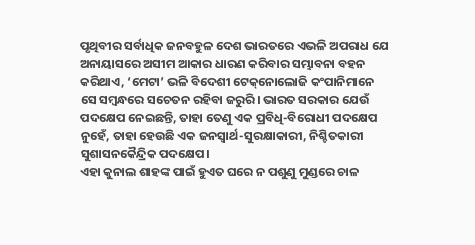ପୃଥିବୀର ସର୍ବାଧିକ ଜନବହୁଳ ଦେଶ ଭାରତରେ ଏଭଳି ଅପରାଧ ଯେ ଅନାୟାସରେ ଅସୀମ ଆକାର ଧାରଣ କରିବାର ସମ୍ଭାବନା ବହନ କରିଥାଏ, ‘ମେଟା’ ଭଳି ବିଦେଶୀ ଟେକ୍‌ନୋଲୋଜି କଂପାନିମାନେ ସେ ସମ୍ବନ୍ଧରେ ସଚେତନ ରହିବା ଜରୁରି। ଭାରତ ସରକାର ଯେଉଁ ପଦକ୍ଷେପ ନେଇଛନ୍ତି, ତାହା ତେଣୁ ଏକ ପ୍ରବିଧି-ବିରୋଧୀ ପଦକ୍ଷେପ ନୁହେଁ, ତାହା ହେଉଛି ଏକ ଜନସ୍ବାର୍ଥ-ସୁରକ୍ଷାକାରୀ, ନିଶ୍ଚିତକାରୀ ସୁଶାସନକୈନ୍ଦ୍ରିକ ପଦକ୍ଷେପ।
ଏହା କୁନାଲ ଶାହଙ୍କ ପାଇଁ ହୁଏତ ଘରେ ନ ପଶୁଣୁ ମୁଣ୍ଡରେ ଚାଳ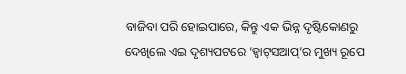ବାଜିବା ପରି ହୋଇପାରେ, କିନ୍ତୁ ଏକ ଭିନ୍ନ ଦୃଷ୍ଟିକୋଣରୁ ଦେଖିଲେ ଏଇ ଦୃଶ୍ୟପଟରେ ‘ହ୍ବାଟ୍‌ସଆପ୍’ର ମୁଖ୍ୟ ରୂପେ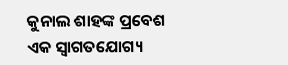କୁନାଲ ଶାହଙ୍କ ପ୍ରବେଶ ଏକ ସ୍ବାଗତଯୋଗ୍ୟ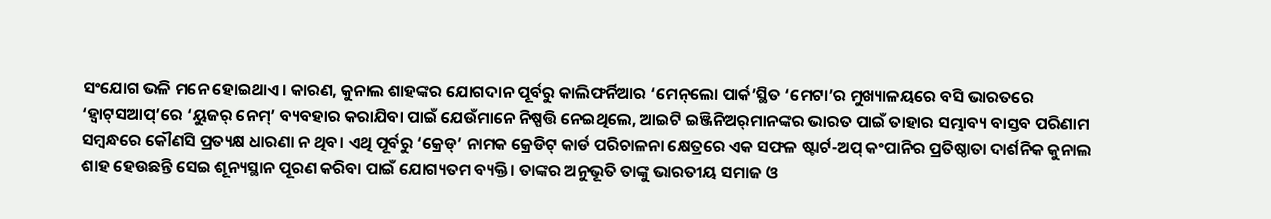ସଂଯୋଗ ଭଳି ମନେ ହୋଇଥାଏ। କାରଣ, କୁନାଲ ଶାହଙ୍କର ଯୋଗଦାନ ପୂର୍ବରୁ କାଲିଫର୍ନିଆର ‘ମେନ୍‌ଲୋ ପାର୍କ’ସ୍ଥିତ ‘ମେଟା’ର ମୁଖ୍ୟାଳୟରେ ବସି ଭାରତରେ ‘ହ୍ବାଟ୍‌ସଆପ୍’ରେ ‘ୟୁଜର୍ ନେମ୍’ ବ୍ୟବହାର କରାଯିବା ପାଇଁ ଯେଉଁମାନେ ନିଷ୍ପତ୍ତି ନେଇଥିଲେ, ଆଇଟି ଇଞ୍ଜିନିଅର୍‌ମାନଙ୍କର ଭାରତ ପାଇଁ ତାହାର ସମ୍ଭାବ୍ୟ ବାସ୍ତବ ପରିଣାମ ସମ୍ବନ୍ଧରେ କୌଣସି ପ୍ରତ୍ୟକ୍ଷ ଧାରଣା ନ ଥିବ। ଏଥି ପୂର୍ବରୁ ‘କ୍ରେଡ୍’ ନାମକ କ୍ରେଡିଟ୍ କାର୍ଡ ପରିଚାଳନା କ୍ଷେତ୍ରରେ ଏକ ସଫଳ ଷ୍ଟାର୍ଟ-ଅପ୍ କଂପାନିର ପ୍ରତିଷ୍ଠାତା ଦାର୍ଶନିକ କୁନାଲ ଶାହ ହେଉଛନ୍ତି ସେଇ ଶୂନ୍ୟସ୍ଥାନ ପୂରଣ କରିବା ପାଇଁ ଯୋଗ୍ୟତମ ବ୍ୟକ୍ତି। ତାଙ୍କର ଅନୁଭୂତି ତାଙ୍କୁ ଭାରତୀୟ ସମାଜ ଓ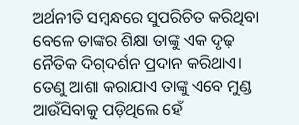ଅର୍ଥନୀତି ସମ୍ବନ୍ଧରେ ସୁପରିଚିତ କରିଥିବା ବେଳେ ତାଙ୍କର ଶିକ୍ଷା ତାଙ୍କୁ ଏକ ଦୃଢ଼ ନୈତିକ ଦିଗ୍‌ଦର୍ଶନ ପ୍ରଦାନ କରିଥାଏ। ତେଣୁ ଆଶା କରାଯାଏ ତାଙ୍କୁ ଏବେ ମୁଣ୍ଡ ଆଉଁସିବାକୁ ପଡ଼ିଥିଲେ ହେଁ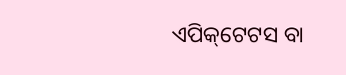ଏପିକ୍‌ଟେଟସ ବା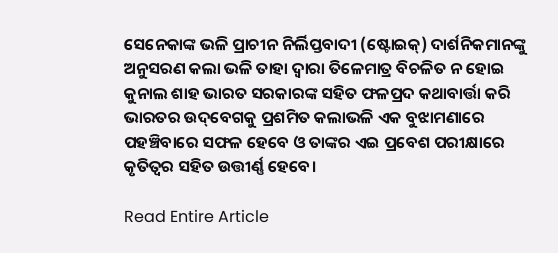ସେନେକାଙ୍କ ଭଳି ପ୍ରାଚୀନ ନିର୍ଲିପ୍ତବାଦୀ (ଷ୍ଟୋଇକ୍) ଦାର୍ଶନିକମାନଙ୍କୁ ଅନୁସରଣ କଲା ଭଳି ତାହା ଦ୍ବାରା ତିଳେମାତ୍ର ବିଚଳିତ ନ ହୋଇ କୁନାଲ ଶାହ ଭାରତ ସରକାରଙ୍କ ସହିତ ଫଳପ୍ରଦ କଥାବାର୍ତ୍ତା କରି ଭାରତର ଉଦ୍‌ବେଗକୁ ପ୍ରଶମିତ କଲାଭଳି ଏକ ବୁଝାମଣାରେ ପହଞ୍ଚିବାରେ ସଫଳ ହେବେ ଓ ତାଙ୍କର ଏଇ ପ୍ରବେଶ ପରୀକ୍ଷାରେ କୃତିତ୍ବର ସହିତ ଉତ୍ତୀର୍ଣ୍ଣ ହେବେ।

Read Entire Article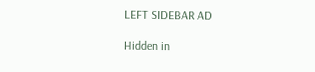LEFT SIDEBAR AD

Hidden in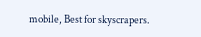mobile, Best for skyscrapers.